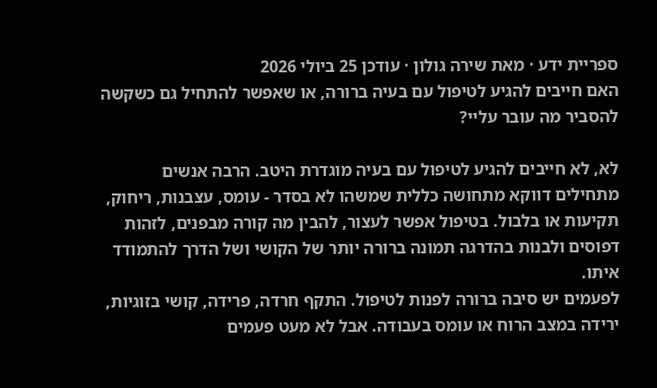ספריית ידע · מאת שירה גולון · עודכן 25 ביולי 2026
האם חייבים להגיע לטיפול עם בעיה ברורה, או שאפשר להתחיל גם כשקשה להסביר מה עובר עליי?

לא, לא חייבים להגיע לטיפול עם בעיה מוגדרת היטב. הרבה אנשים מתחילים דווקא מתחושה כללית שמשהו לא בסדר - עומס, עצבנות, ריחוק, תקיעות או בלבול. בטיפול אפשר לעצור, להבין מה קורה מבפנים, לזהות דפוסים ולבנות בהדרגה תמונה ברורה יותר של הקושי ושל הדרך להתמודד איתו.
לפעמים יש סיבה ברורה לפנות לטיפול. התקף חרדה, פרידה, קושי בזוגיות, ירידה במצב הרוח או עומס בעבודה. אבל לא מעט פעמים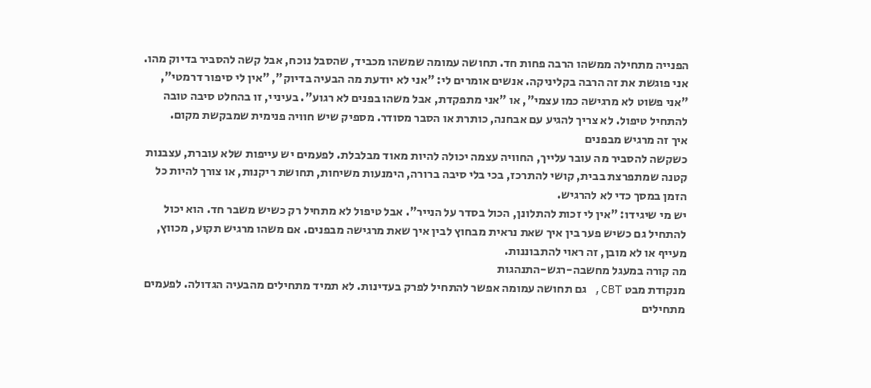הפנייה מתחילה ממשהו הרבה פחות חד. תחושה עמומה שמשהו מכביד, שהסבל נוכח, אבל קשה להסביר בדיוק מהו.
אני פוגשת את זה הרבה בקליניקה. אנשים אומרים לי: "אני לא יודעת מה הבעיה בדיוק", "אין לי סיפור דרמטי", "אני פשוט לא מרגישה כמו עצמי", או "אני מתפקדת, אבל משהו בפנים לא רגוע". בעיניי, זו בהחלט סיבה טובה להתחיל טיפול. לא צריך להגיע עם אבחנה, כותרת או הסבר מסודר. מספיק שיש חוויה פנימית שמבקשת מקום.
איך זה מרגיש מבפנים
כשקשה להסביר מה עובר עלייך, החוויה עצמה יכולה להיות מאוד מבלבלת. לפעמים יש עייפות שלא עוברת, עצבנות קטנה שמתפרצת בבית, קושי להתרכז, בכי בלי סיבה ברורה, הימנעות משיחות, תחושת ריקנות, או צורך להיות כל הזמן במסך כדי לא להרגיש.
יש מי שיגידו: "אין לי זכות להתלונן, הכול בסדר על הנייר". אבל טיפול לא מתחיל רק כשיש משבר חד. הוא יכול להתחיל גם כשיש פער בין איך שאת נראית מבחוץ לבין איך שאת מרגישה מבפנים. אם משהו מרגיש תקוע, מכווץ, מעייף או לא מובן, זה ראוי להתבוננות.
מה קורה במעגל מחשבה-רגש-התנהגות
מנקודת מבט CBT, גם תחושה עמומה אפשר להתחיל לפרק בעדינות. לא תמיד מתחילים מהבעיה הגדולה. לפעמים מתחילים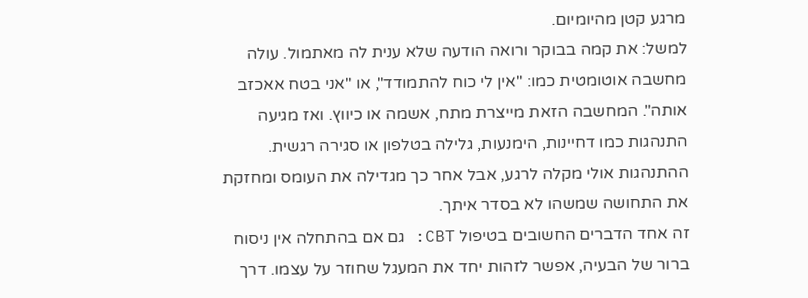מרגע קטן מהיומיום.
למשל: את קמה בבוקר ורואה הודעה שלא ענית לה מאתמול. עולה מחשבה אוטומטית כמו: "אין לי כוח להתמודד", או "אני בטח אאכזב אותה". המחשבה הזאת מייצרת מתח, אשמה או כיווץ. ואז מגיעה התנהגות כמו דחיינות, הימנעות, גלילה בטלפון או סגירה רגשית. ההתנהגות אולי מקלה לרגע, אבל אחר כך מגדילה את העומס ומחזקת את התחושה שמשהו לא בסדר איתך.
זה אחד הדברים החשובים בטיפול CBT: גם אם בהתחלה אין ניסוח ברור של הבעיה, אפשר לזהות יחד את המעגל שחוזר על עצמו. דרך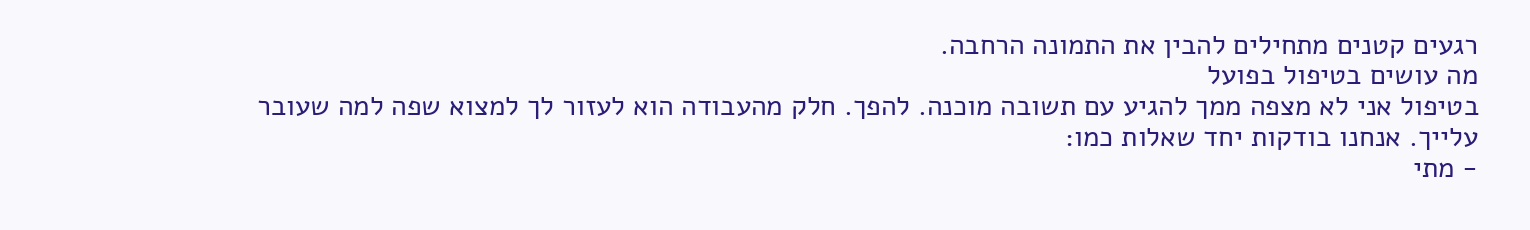רגעים קטנים מתחילים להבין את התמונה הרחבה.
מה עושים בטיפול בפועל
בטיפול אני לא מצפה ממך להגיע עם תשובה מוכנה. להפך. חלק מהעבודה הוא לעזור לך למצוא שפה למה שעובר עלייך. אנחנו בודקות יחד שאלות כמו:
- מתי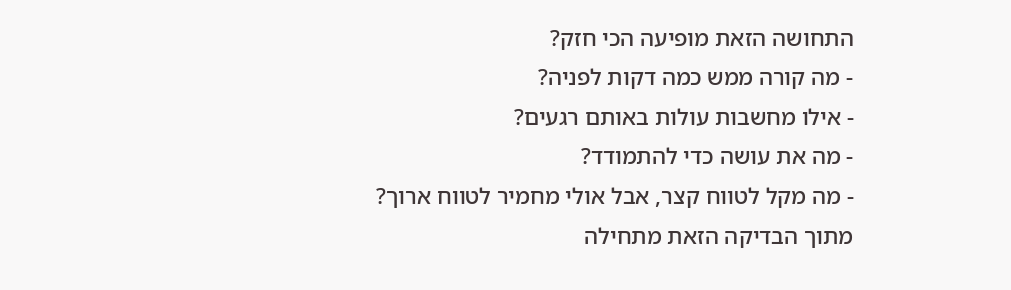התחושה הזאת מופיעה הכי חזק?
- מה קורה ממש כמה דקות לפניה?
- אילו מחשבות עולות באותם רגעים?
- מה את עושה כדי להתמודד?
- מה מקל לטווח קצר, אבל אולי מחמיר לטווח ארוך?
מתוך הבדיקה הזאת מתחילה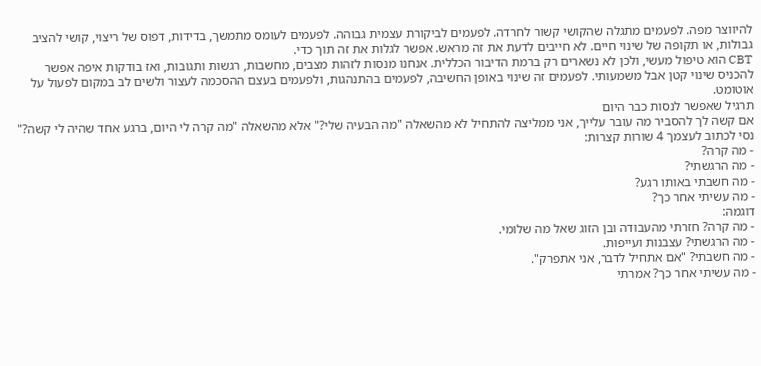להיווצר מפה. לפעמים מתגלה שהקושי קשור לחרדה. לפעמים לביקורת עצמית גבוהה. לפעמים לעומס מתמשך, בדידות, דפוס של ריצוי, קושי להציב גבולות, או תקופה של שינוי חיים. לא חייבים לדעת את זה מראש. אפשר לגלות את זה תוך כדי.
CBT הוא טיפול מעשי, ולכן לא נשארים רק ברמת הדיבור הכללית. אנחנו מנסות לזהות מצבים, מחשבות, רגשות ותגובות, ואז בודקות איפה אפשר להכניס שינוי קטן אבל משמעותי. לפעמים זה שינוי באופן החשיבה, לפעמים בהתנהגות, ולפעמים בעצם ההסכמה לעצור ולשים לב במקום לפעול על אוטומט.
תרגיל שאפשר לנסות כבר היום
אם קשה לך להסביר מה עובר עלייך, אני ממליצה להתחיל לא מהשאלה "מה הבעיה שלי?" אלא מהשאלה "מה קרה לי היום, ברגע אחד שהיה לי קשה?"
נסי לכתוב לעצמך 4 שורות קצרות:
- מה קרה?
- מה הרגשתי?
- מה חשבתי באותו רגע?
- מה עשיתי אחר כך?
דוגמה:
- מה קרה? חזרתי מהעבודה ובן הזוג שאל מה שלומי.
- מה הרגשתי? עצבנות ועייפות.
- מה חשבתי? "אם אתחיל לדבר, אני אתפרק".
- מה עשיתי אחר כך? אמרתי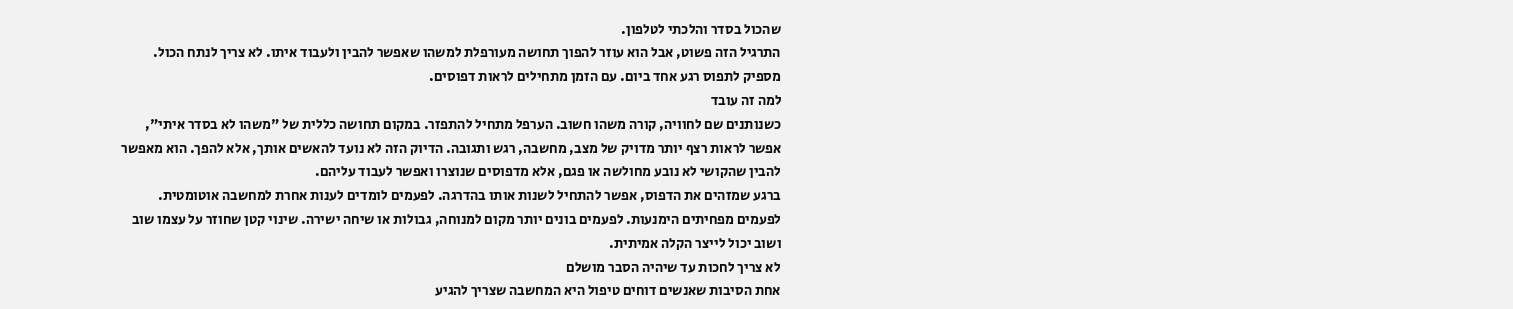שהכול בסדר והלכתי לטלפון.
התרגיל הזה פשוט, אבל הוא עוזר להפוך תחושה מעורפלת למשהו שאפשר להבין ולעבוד איתו. לא צריך לנתח הכול. מספיק לתפוס רגע אחד ביום. עם הזמן מתחילים לראות דפוסים.
למה זה עובד
כשנותנים שם לחוויה, קורה משהו חשוב. הערפל מתחיל להתפזר. במקום תחושה כללית של "משהו לא בסדר איתי", אפשר לראות רצף יותר מדויק של מצב, מחשבה, רגש ותגובה. הדיוק הזה לא נועד להאשים אותך, אלא להפך. הוא מאפשר להבין שהקושי לא נובע מחולשה או פגם, אלא מדפוסים שנוצרו ואפשר לעבוד עליהם.
ברגע שמזהים את הדפוס, אפשר להתחיל לשנות אותו בהדרגה. לפעמים לומדים לענות אחרת למחשבה אוטומטית. לפעמים מפחיתים הימנעות. לפעמים בונים יותר מקום למנוחה, גבולות או שיחה ישירה. שינוי קטן שחוזר על עצמו שוב ושוב יכול לייצר הקלה אמיתית.
לא צריך לחכות עד שיהיה הסבר מושלם
אחת הסיבות שאנשים דוחים טיפול היא המחשבה שצריך להגיע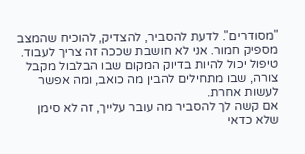"מסודרים". לדעת להסביר, להצדיק, להוכיח שהמצב מספיק חמור. אני לא חושבת שככה זה צריך לעבוד. טיפול יכול להיות בדיוק המקום שבו הבלבול מקבל צורה, שבו מתחילים להבין מה כואב, ומה אפשר לעשות אחרת.
אם קשה לך להסביר מה עובר עלייך, זה לא סימן שלא כדאי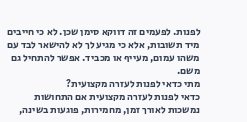לפנות. לפעמים זה דווקא סימן שכן. לא כי חייבים מיד תשובות, אלא כי מגיע לך לא להישאר לבד עם משהו עמום, מעייף או מכביד. אפשר להתחיל גם משם.
מתי כדאי לפנות לעזרה מקצועית?
כדאי לפנות לעזרה מקצועית אם התחושות נמשכות לאורך זמן, מחמירות, פוגעות בשינה,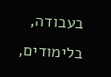בעבודה, בלימודים,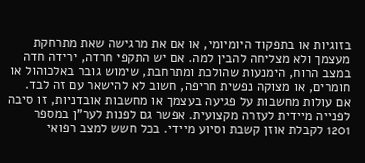בזוגיות או בתפקוד היומיומי, או אם את מרגישה שאת מתרחקת מעצמך ולא מצליחה להבין למה. אם יש התקפי חרדה, ירידה חדה במצב הרוח, הימנעות שהולכת ומתרחבת, שימוש גובר באלכוהול או חומרים, או מצוקה נפשית חריפה, חשוב לא להישאר עם זה לבד. אם עולות מחשבות על פגיעה בעצמך או מחשבות אובדניות, זו סיבה לפנייה מיידית לעזרה מקצועית. אפשר גם לפנות לער"ן במספר 1201 לקבלת אוזן קשבת וסיוע מיידי. בכל חשש למצב רפואי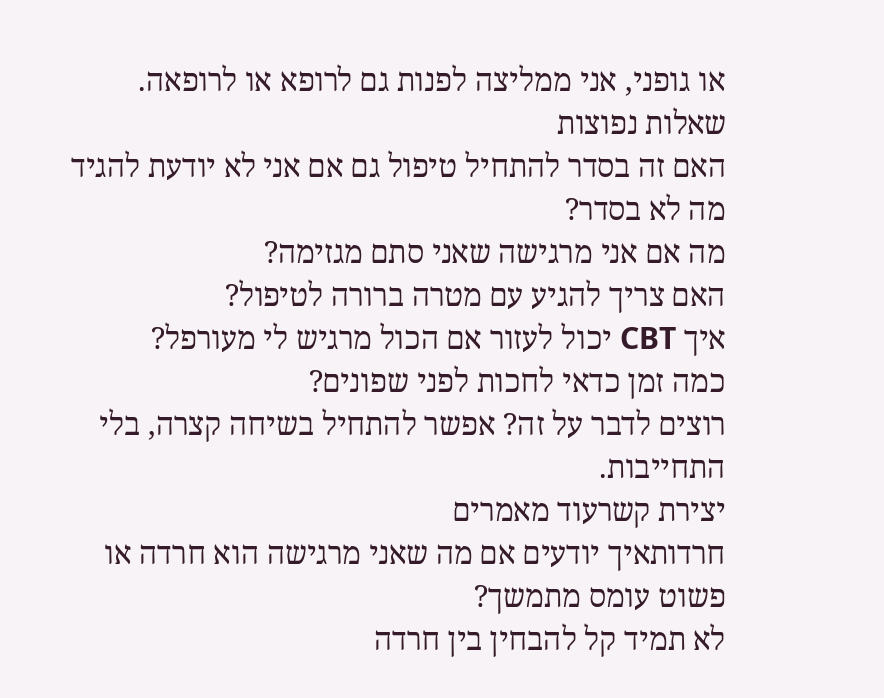או גופני, אני ממליצה לפנות גם לרופא או לרופאה.
שאלות נפוצות
האם זה בסדר להתחיל טיפול גם אם אני לא יודעת להגיד מה לא בסדר?
מה אם אני מרגישה שאני סתם מגזימה?
האם צריך להגיע עם מטרה ברורה לטיפול?
איך CBT יכול לעזור אם הכול מרגיש לי מעורפל?
כמה זמן כדאי לחכות לפני שפונים?
רוצים לדבר על זה? אפשר להתחיל בשיחה קצרה, בלי התחייבות.
יצירת קשרעוד מאמרים
חרדותאיך יודעים אם מה שאני מרגישה הוא חרדה או פשוט עומס מתמשך?
לא תמיד קל להבחין בין חרדה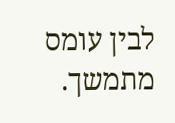לבין עומס מתמשך.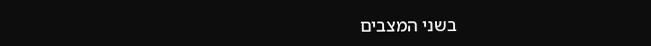בשני המצבים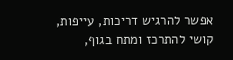אפשר להרגיש דריכות, עייפות, קושי להתרכז ומתח בגוף,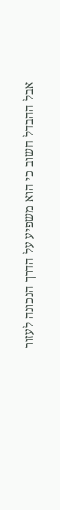אבל ההבדל חשוב כי הוא משפיע על הדרך הנכונה לעזור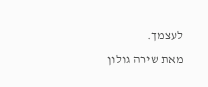לעצמך.
מאת שירה גולון